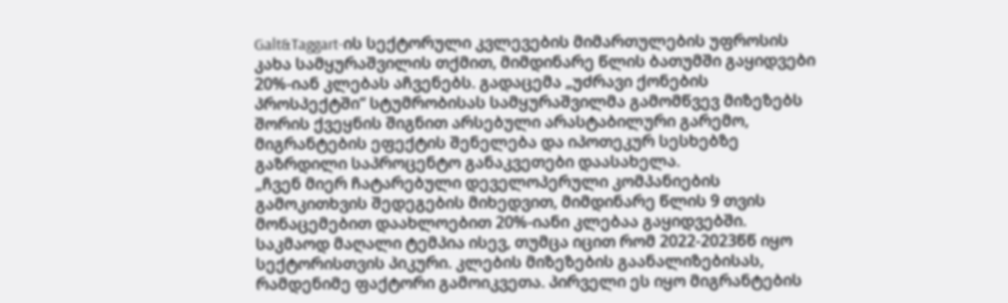Galt&Taggart-ის სექტორული კვლევების მიმართულების უფროსის კახა სამყურაშვილის თქმით, მიმდინარე წლის ბათუმში გაყიდვები 20%-იან კლებას აჩვენებს. გადაცემა „უძრავი ქონების პროსპექტში“ სტუმრობისას სამყურაშვილმა გამომწვევ მიზეზებს შორის ქვეყნის შიგნით არსებული არასტაბილური გარემო, მიგრანტების ეფექტის შენელება და იპოთეკურ სესხებზე გაზრდილი საპროცენტო განაკვეთები დაასახელა.
„ჩვენ მიერ ჩატარებული დეველოპერული კომპანიების გამოკითხვის შედეგების მიხედვით, მიმდინარე წლის 9 თვის მონაცემებით დაახლოებით 20%-იანი კლებაა გაყიდვებში. საკმაოდ მაღალი ტემპია ისევ, თუმცა იცით რომ 2022-2023წწ იყო სექტორისთვის პიკური. კლების მიზეზების გაანალიზებისას, რამდენიმე ფაქტორი გამოიკვეთა. პირველი ეს იყო მიგრანტების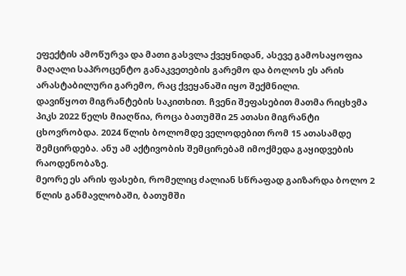ეფექტის ამოწურვა და მათი გასვლა ქვეყნიდან, ასევე გამოსაყოფია მაღალი საპროცენტო განაკვეთების გარემო და ბოლოს ეს არის არასტაბილური გარემო, რაც ქვეყანაში იყო შექმნილი.
დავიწყოთ მიგრანტების საკითხით. ჩვენი შეფასებით მათმა რიცხვმა პიკს 2022 წელს მიაღწია, როცა ბათუმში 25 ათასი მიგრანტი ცხოვრობდა. 2024 წლის ბოლომდე ველოდებით რომ 15 ათასამდე შემცირდება. ანუ ამ აქტივობის შემცირებამ იმოქმედა გაყიდვების რაოდენობაზე.
მეორე ეს არის ფასები, რომელიც ძალიან სწრაფად გაიზარდა ბოლო 2 წლის განმავლობაში, ბათუმში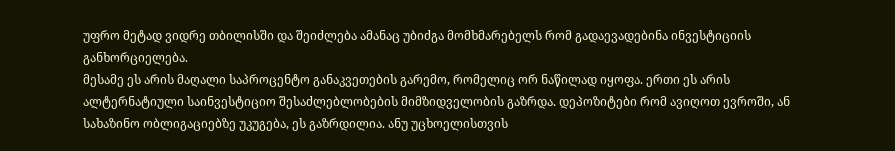უფრო მეტად ვიდრე თბილისში და შეიძლება ამანაც უბიძგა მომხმარებელს რომ გადაევადებინა ინვესტიციის განხორციელება.
მესამე ეს არის მაღალი საპროცენტო განაკვეთების გარემო, რომელიც ორ ნაწილად იყოფა. ერთი ეს არის ალტერნატიული საინვესტიციო შესაძლებლობების მიმზიდველობის გაზრდა. დეპოზიტები რომ ავიღოთ ევროში, ან სახაზინო ობლიგაციებზე უკუგება, ეს გაზრდილია. ანუ უცხოელისთვის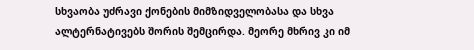სხვაობა უძრავი ქონების მიმზიდველობასა და სხვა ალტერნატივებს შორის შემცირდა. მეორე მხრივ კი იმ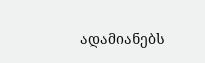ადამიანებს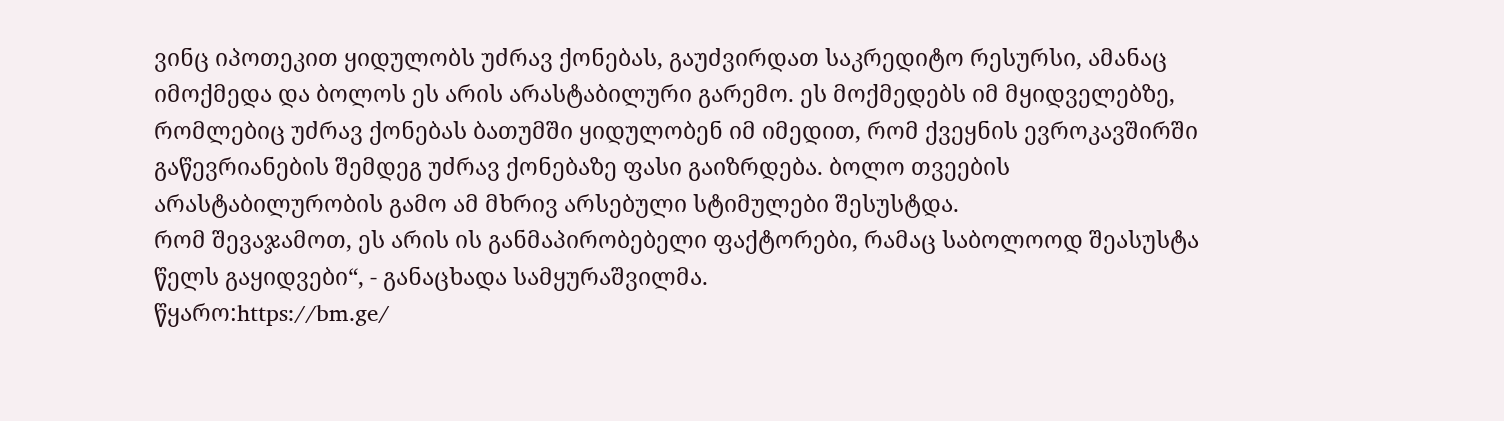ვინც იპოთეკით ყიდულობს უძრავ ქონებას, გაუძვირდათ საკრედიტო რესურსი, ამანაც იმოქმედა და ბოლოს ეს არის არასტაბილური გარემო. ეს მოქმედებს იმ მყიდველებზე, რომლებიც უძრავ ქონებას ბათუმში ყიდულობენ იმ იმედით, რომ ქვეყნის ევროკავშირში გაწევრიანების შემდეგ უძრავ ქონებაზე ფასი გაიზრდება. ბოლო თვეების არასტაბილურობის გამო ამ მხრივ არსებული სტიმულები შესუსტდა.
რომ შევაჯამოთ, ეს არის ის განმაპირობებელი ფაქტორები, რამაც საბოლოოდ შეასუსტა წელს გაყიდვები“, - განაცხადა სამყურაშვილმა.
წყარო:https://bm.ge/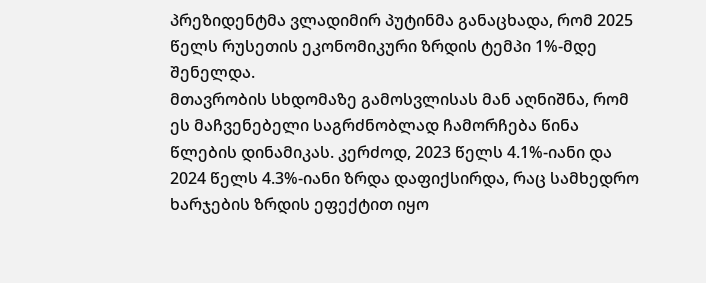პრეზიდენტმა ვლადიმირ პუტინმა განაცხადა, რომ 2025 წელს რუსეთის ეკონომიკური ზრდის ტემპი 1%-მდე შენელდა.
მთავრობის სხდომაზე გამოსვლისას მან აღნიშნა, რომ ეს მაჩვენებელი საგრძნობლად ჩამორჩება წინა წლების დინამიკას. კერძოდ, 2023 წელს 4.1%-იანი და 2024 წელს 4.3%-იანი ზრდა დაფიქსირდა, რაც სამხედრო ხარჯების ზრდის ეფექტით იყო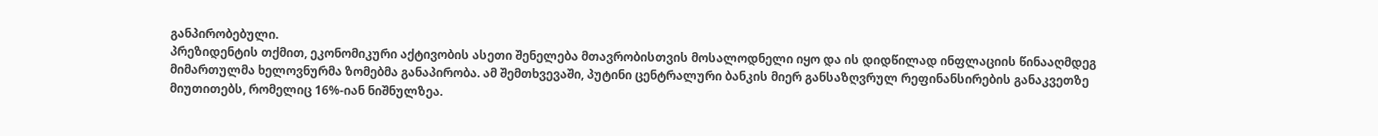განპირობებული.
პრეზიდენტის თქმით, ეკონომიკური აქტივობის ასეთი შენელება მთავრობისთვის მოსალოდნელი იყო და ის დიდწილად ინფლაციის წინააღმდეგ მიმართულმა ხელოვნურმა ზომებმა განაპირობა. ამ შემთხვევაში, პუტინი ცენტრალური ბანკის მიერ განსაზღვრულ რეფინანსირების განაკვეთზე მიუთითებს, რომელიც 16%-იან ნიშნულზეა.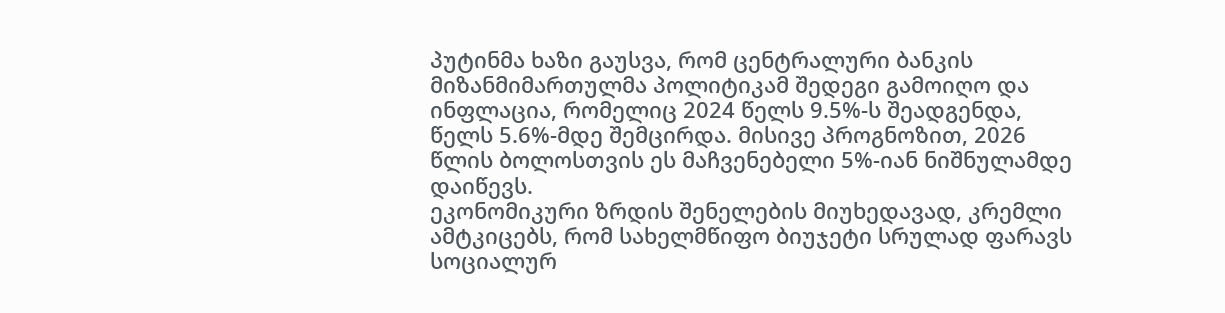პუტინმა ხაზი გაუსვა, რომ ცენტრალური ბანკის მიზანმიმართულმა პოლიტიკამ შედეგი გამოიღო და ინფლაცია, რომელიც 2024 წელს 9.5%-ს შეადგენდა, წელს 5.6%-მდე შემცირდა. მისივე პროგნოზით, 2026 წლის ბოლოსთვის ეს მაჩვენებელი 5%-იან ნიშნულამდე დაიწევს.
ეკონომიკური ზრდის შენელების მიუხედავად, კრემლი ამტკიცებს, რომ სახელმწიფო ბიუჯეტი სრულად ფარავს სოციალურ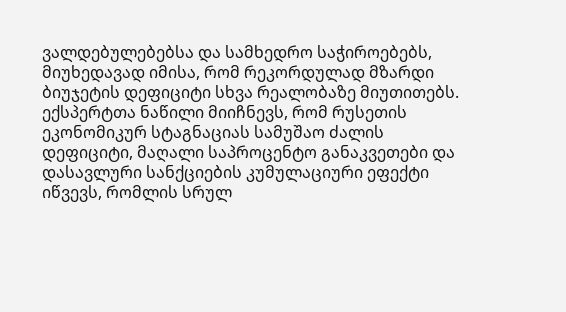ვალდებულებებსა და სამხედრო საჭიროებებს, მიუხედავად იმისა, რომ რეკორდულად მზარდი ბიუჯეტის დეფიციტი სხვა რეალობაზე მიუთითებს.
ექსპერტთა ნაწილი მიიჩნევს, რომ რუსეთის ეკონომიკურ სტაგნაციას სამუშაო ძალის დეფიციტი, მაღალი საპროცენტო განაკვეთები და დასავლური სანქციების კუმულაციური ეფექტი იწვევს, რომლის სრულ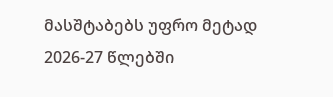მასშტაბებს უფრო მეტად 2026-27 წლებში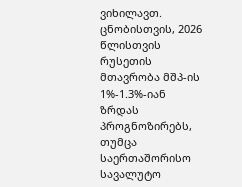ვიხილავთ.
ცნობისთვის, 2026 წლისთვის რუსეთის მთავრობა მშპ-ის 1%-1.3%-იან ზრდას პროგნოზირებს, თუმცა საერთაშორისო სავალუტო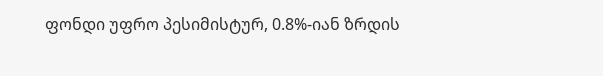ფონდი უფრო პესიმისტურ, 0.8%-იან ზრდის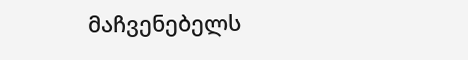მაჩვენებელს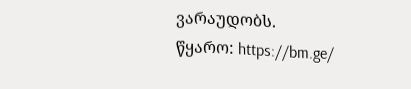ვარაუდობს.
წყარო: https://bm.ge/